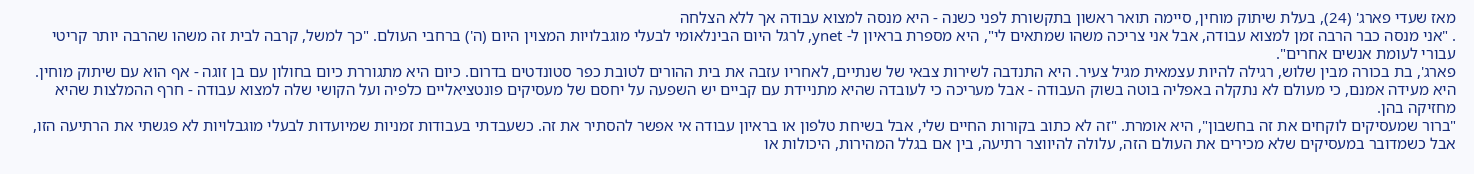מאז שעדי פארג' (24), בעלת שיתוק מוחין, סיימה תואר ראשון בתקשורת לפני כשנה - היא מנסה למצוא עבודה אך ללא הצלחה
. "אני מנסה כבר הרבה זמן למצוא עבודה, אבל אני צריכה משהו שמתאים לי", היא מספרת בראיון ל- ynet, לרגל היום הבינלאומי לבעלי מוגבלויות המצוין היום (ה') ברחבי העולם. "כך למשל, קרבה לבית זה משהו שהרבה יותר קריטי עבורי לעומת אנשים אחרים".
פארג', בת בכורה מבין שלוש, רגילה להיות עצמאית מגיל צעיר. היא התנדבה לשירות צבאי של שנתיים, לאחריו עזבה את בית ההורים לטובת כפר סטונדטים בדרום. כיום היא מתגוררת כיום בחולון עם בן זוגה - אף הוא עם שיתוק מוחין. היא מעידה אמנם, כי מעולם לא נתקלה באפליה בוטה בשוק העבודה - אבל מעריכה כי לעובדה שהיא מתניידת עם קביים יש השפעה על יחסם של מעסיקים פונטציאליים כלפיה ועל הקושי שלה למצוא עבודה - חרף ההמלצות שהיא מחזיקה בהן.
"ברור שמעסיקים לוקחים את זה בחשבון", היא אומרת. "זה לא כתוב בקורות החיים שלי, אבל בשיחת טלפון או בראיון עבודה אי אפשר להסתיר את זה. כשעבדתי בעבודות זמניות שמיועדות לבעלי מוגבלויות לא פגשתי את הרתיעה הזו, אבל כשמדובר במעסיקים שלא מכירים את העולם הזה, עלולה להיווצר רתיעה, בין אם בגלל המהירות, היכולות או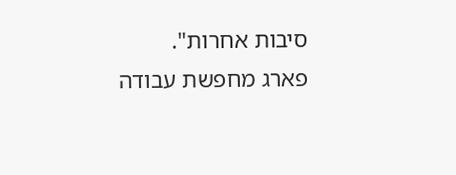סיבות אחרות".
פארג מחפשת עבודה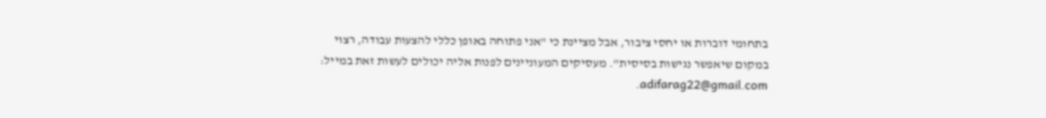בתחומי דוברות או יחסי ציבור, אבל מציינת כי "אני פתוחה באופן כללי להצעות עבודה, רצוי במקום שיאפשר נגישות בסיסית". מעסיקים המעוניינים לפנות אליה יכולים לעשות זאת במייל: adifarag22@gmail.com.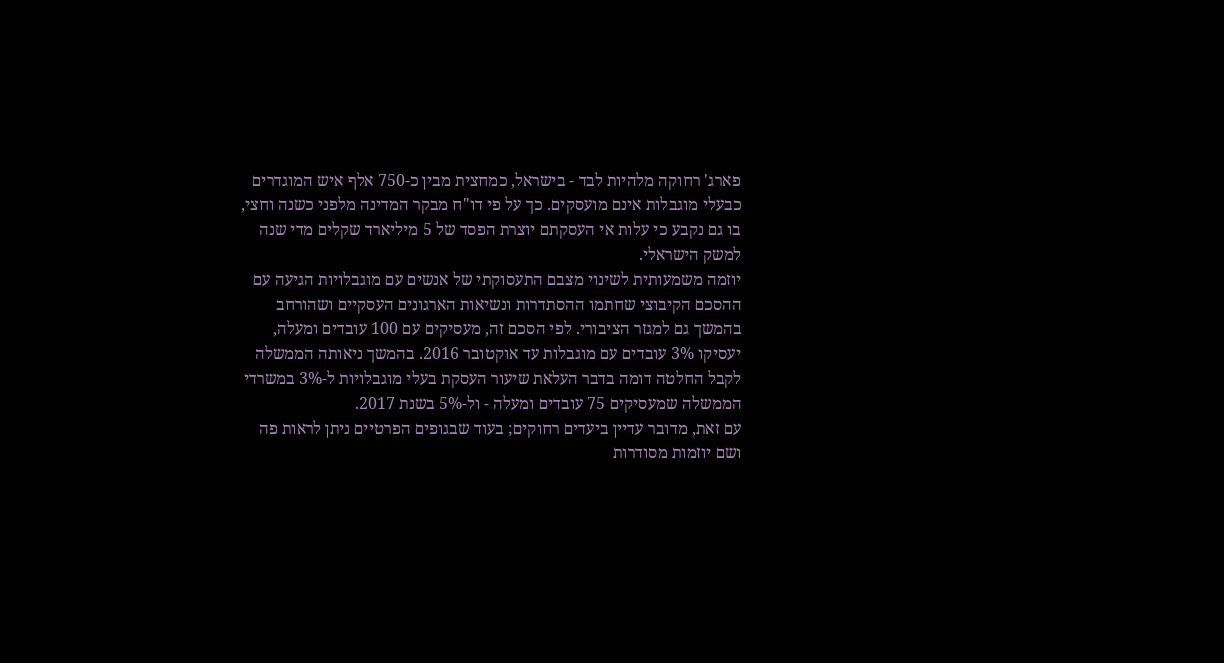פארג' רחוקה מלהיות לבד - בישראל, כמחצית מבין כ-750 אלף איש המוגדרים כבעלי מוגבלות אינם מועסקים. כך על פי דו"ח מבקר המדינה מלפני כשנה וחצי, בו גם נקבע כי עלות אי העסקתם יוצרת הפסד של 5 מיליארד שקלים מדי שנה למשק הישראלי.
יוזמה משמעותית לשינוי מצבם התעסוקתי של אנשים עם מוגבלויות הגיעה עם ההסכם הקיבוצי שחתמו ההסתדרות ונשיאות הארגונים העסקיים ושהורחב בהמשך גם למגזר הציבורי. לפי הסכם זה, מעסיקים עם 100 עובדים ומעלה, יעסיקו 3% עובדים עם מוגבלות עד אוקטובר 2016. בהמשך ניאותה הממשלה לקבל החלטה דומה בדבר העלאת שיעור העסקת בעלי מוגבלויות ל-3% במשרדי הממשלה שמעסיקים 75 עובדים ומעלה - ול-5% בשנת 2017.
עם זאת, מדובר עדיין ביעדים רחוקים; בעוד שבגופים הפרטיים ניתן לראות פה ושם יוזמות מסודרות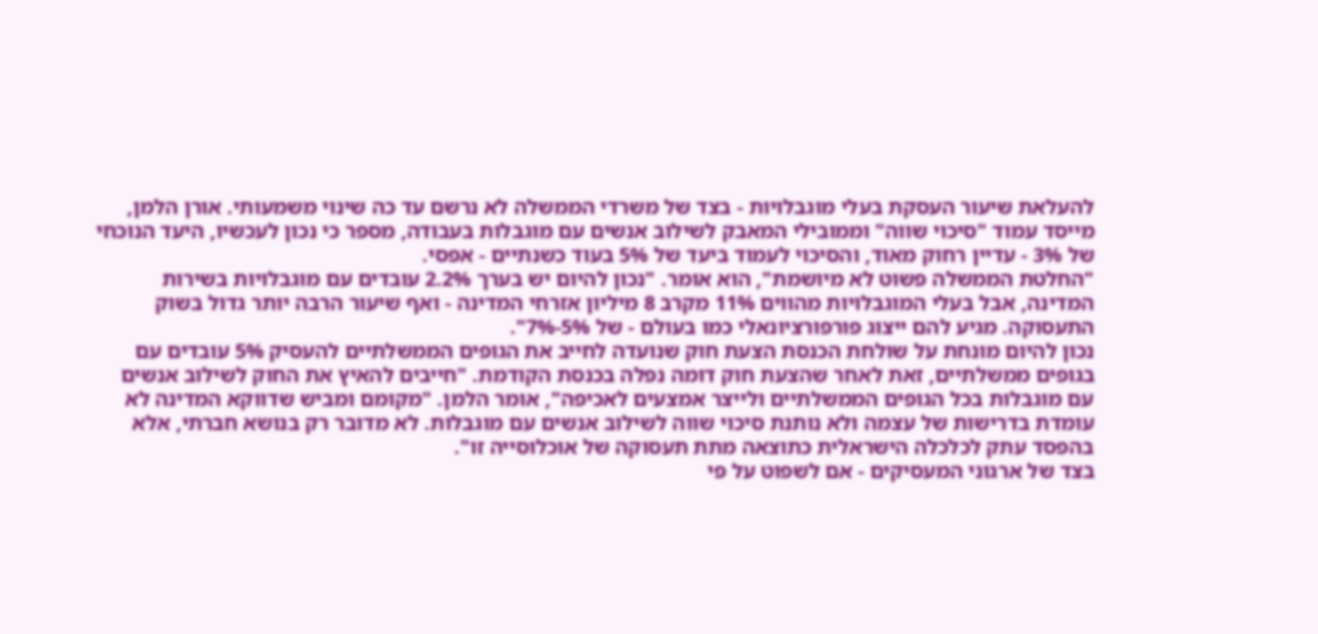להעלאת שיעור העסקת בעלי מוגבלויות - בצד של משרדי הממשלה לא נרשם עד כה שינוי משמעותי. אורן הלמן, מייסד עמוד "סיכוי שווה" וממובילי המאבק לשילוב אנשים עם מוגבלות בעבודה, מספר כי נכון לעכשיו, היעד הנוכחי של 3% - עדיין רחוק מאוד, והסיכוי לעמוד ביעד של 5% בעוד כשנתיים - אפסי.
"החלטת הממשלה פשוט לא מיושמת", הוא אומר. "נכון להיום יש בערך 2.2% עובדים עם מוגבלויות בשירות המדינה, אבל בעלי המוגבלויות מהווים 11% מקרב 8 מיליון אזרחי המדינה - ואף שיעור הרבה יותר גדול בשוק התעסוקה. מגיע להם ייצוג פורפורציונאלי כמו בעולם - של 5%-7%".
נכון להיום מונחת על שולחת הכנסת הצעת חוק שנועדה לחייב את הגופים הממשלתיים להעסיק 5% עובדים עם בגופים ממשלתיים, זאת לאחר שהצעת חוק דומה נפלה בכנסת הקודמת. "חייבים להאיץ את החוק לשילוב אנשים עם מוגבלות בכל הגופים הממשלתיים ולייצר אמצעים לאכיפה", אומר הלמן. "מקומם ומביש שדווקא המדינה לא עומדת בדרישות של עצמה ולא נותנת סיכוי שווה לשילוב אנשים עם מוגבלות. לא מדובר רק בנושא חברתי, אלא בהפסד עתק לכלכלה הישראלית כתוצאה מתת תעסוקה של אוכלוסייה זו".
בצד של ארגוני המעסיקים - אם לשפוט על פי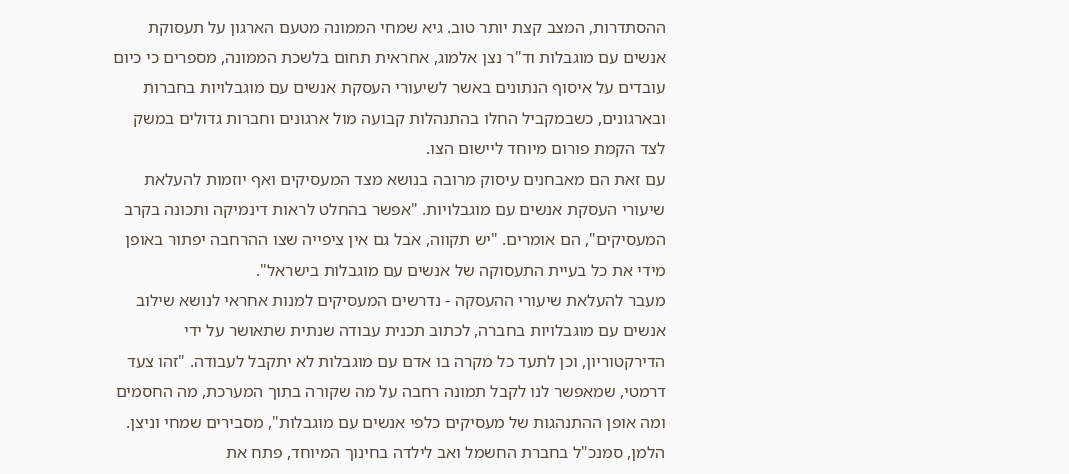ההסתדרות, המצב קצת יותר טוב. גיא שמחי הממונה מטעם הארגון על תעסוקת אנשים עם מוגבלות וד"ר נצן אלמוג, אחראית תחום בלשכת הממונה, מספרים כי כיום עובדים על איסוף הנתונים באשר לשיעורי העסקת אנשים עם מוגבלויות בחברות ובארגונים, כשבמקביל החלו בהתנהלות קבועה מול ארגונים וחברות גדולים במשק לצד הקמת פורום מיוחד ליישום הצו.
עם זאת הם מאבחנים עיסוק מרובה בנושא מצד המעסיקים ואף יוזמות להעלאת שיעורי העסקת אנשים עם מוגבלויות. "אפשר בהחלט לראות דינמיקה ותכונה בקרב המעסיקים", הם אומרים. "יש תקווה, אבל גם אין ציפייה שצו ההרחבה יפתור באופן מידי את כל בעיית התעסוקה של אנשים עם מוגבלות בישראל".
מעבר להעלאת שיעורי ההעסקה - נדרשים המעסיקים למנות אחראי לנושא שילוב אנשים עם מוגבלויות בחברה, לכתוב תכנית עבודה שנתית שתאושר על ידי הדירקטוריון, וכן לתעד כל מקרה בו אדם עם מוגבלות לא יתקבל לעבודה. "זהו צעד דרמטי, שמאפשר לנו לקבל תמונה רחבה על מה שקורה בתוך המערכת, מה החסמים ומה אופן ההתנהגות של מעסיקים כלפי אנשים עם מוגבלות", מסבירים שמחי וניצן.
הלמן, סמנכ"ל בחברת החשמל ואב לילדה בחינוך המיוחד, פתח את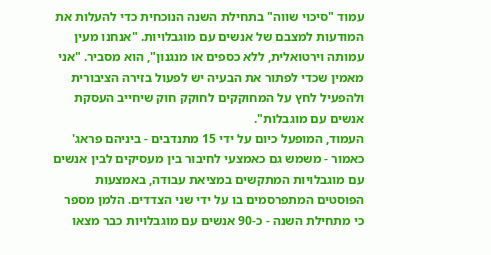עמוד "סיכוי שווה" בתחילת השנה הנוכחית כדי להעלות את המודעות למצבם של אנשים עם מוגבלויות. "אנחנו מעין עמותה וירטואלית, ללא כספים או מנגנון", הוא מסביר. "אני מאמין שכדי לפתור את הבעיה יש לפעול בזירה הציבורית ולהפעיל לחץ על המחוקקים לחוקק חוק שיחייב העסקת אנשים עם מוגבלות".
העמוד, המופעל כיום על ידי 15 מתנדבים - ביניהם פראג' כאמור - משמש גם כאמצעי לחיבור בין מעסיקים לבין אנשים עם מוגבלויות המתקשים במציאת עבודה, באמצעות הפוסטים המתפרסמים בו על ידי שני הצדדים. הלמן מספר כי מתחילת השנה - כ-90 אנשים עם מוגבלויות כבר מצאו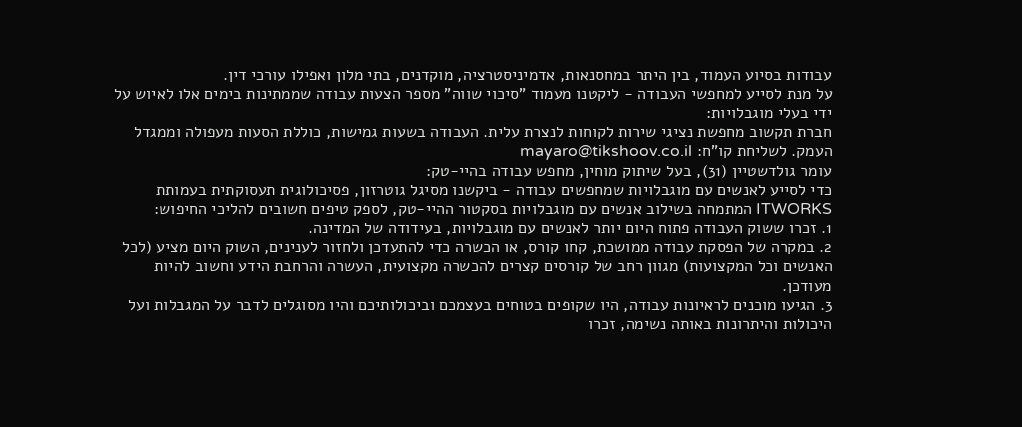עבודות בסיוע העמוד, בין היתר במחסנאות, אדמיניסטרציה, מוקדנים, בתי מלון ואפילו עורכי דין.
על מנת לסייע למחפשי העבודה - ליקטנו מעמוד "סיכוי שווה" מספר הצעות עבודה שממתינות בימים אלו לאיוש על ידי בעלי מוגבלויות:
חברת תקשוב מחפשת נציגי שירות לקוחות לנצרת עלית. העבודה בשעות גמישות, כוללת הסעות מעפולה וממגדל העמק. לשליחת קו"ח: mayaro@tikshoov.co.il
עומר גולדשטיין (31), בעל שיתוק מוחין, מחפש עבודה בהיי-טק:
כדי לסייע לאנשים עם מוגבלויות שמחפשים עבודה - ביקשנו מסיגל גוטרזון, פסיכולוגית תעסוקתית בעמותת ITWORKS המתמחה בשילוב אנשים עם מוגבלויות בסקטור ההיי-טק, לספק טיפים חשובים להליכי החיפוש:
1. זכרו ששוק העבודה פתוח היום יותר לאנשים עם מוגבלויות, בעידודה של המדינה.
2. במקרה של הפסקת עבודה ממושכת, קחו קורס, או הכשרה כדי להתעדכן ולחזור לענינים, השוק היום מציע (לכל האנשים וכל המקצועות) מגוון רחב של קורסים קצרים להכשרה מקצועית, העשרה והרחבת הידע וחשוב להיות מעודכן.
3. הגיעו מוכנים לראיונות עבודה, היו שקופים בטוחים בעצמכם וביכולותיכם והיו מסוגלים לדבר על המגבלות ועל היכולות והיתרונות באותה נשימה, זכרו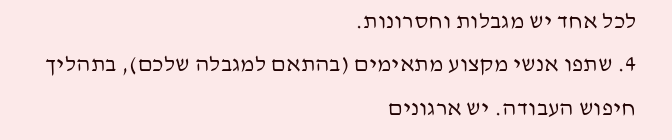לכל אחד יש מגבלות וחסרונות.
4. שתפו אנשי מקצוע מתאימים (בהתאם למגבלה שלכם), בתהליך חיפוש העבודה. יש ארגונים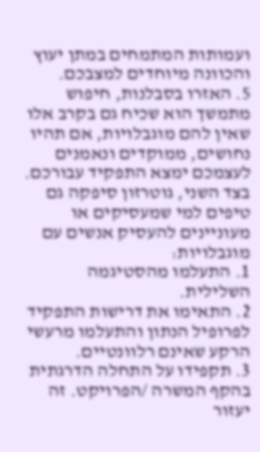ועמותות המתמחים במתן יעוץ והכוונה מיוחדים למצבכם.
5. האזרו בסבלנות, חיפוש מתמשך הוא שכיח גם בקרב אלו שאין להם מוגבלויות, אם תהיו נחושים, ממוקדים ונאמנים לעצמכם ימצא התפקיד עבורכם.
בצד השני, גוטרזון סיפקה גם טיפים למי שמעסיקים או מעוניינים להעסיק אנשים עם מוגבלויות:
1. התעלמו מהסטיגמה השלילית.
2. התאימו את דרישות התפקיד לפרופיל הנתון והתעלמו מרעשי הרקע שאינם רלוונטיים.
3. תקפידו על התחלה הדרגתית בהקף המשרה /הפרויקט. זה יעזור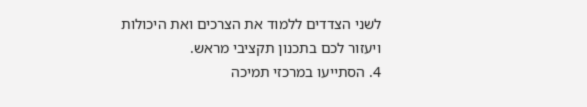לשני הצדדים ללמוד את הצרכים ואת היכולות ויעזור לכם בתכנון תקציבי מראש.
4. הסתייעו במרכזי תמיכה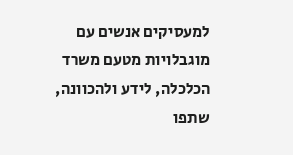למעסיקים אנשים עם מוגבלויות מטעם משרד הכלכלה, לידע ולהכוונה, שתפו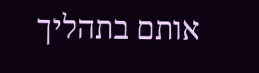אותם בתהליך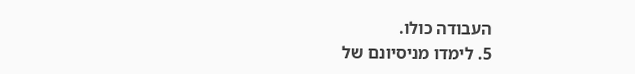העבודה כולו.
5. לימדו מניסיונם של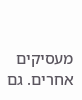מעסיקים אחרים. גם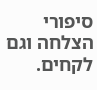סיפורי הצלחה וגם לקחים.